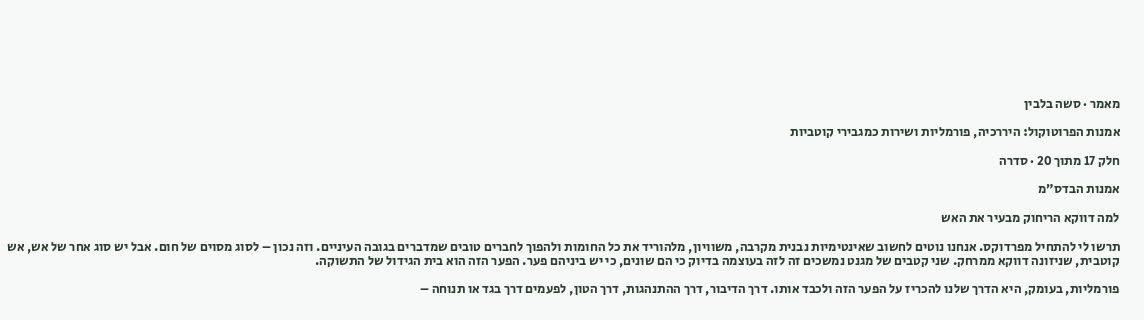מאמר · סשה בלבין

אמנות הפרוטוקול: היררכיה, פורמליות ושירות כמגבירי קוטביות

חלק 17 מתוך 20 · סדרה

אמנות הבדס”מ

למה דווקא הריחוק מבעיר את האש

תרשו לי להתחיל מפרדוקס. אנחנו נוטים לחשוב שאינטימיות נבנית מקרבה, משוויון, מלהוריד את כל החומות ולהפוך לחברים טובים שמדברים בגובה העיניים. וזה נכון – לסוג מסוים של חום. אבל יש סוג אחר של אש, אש קוטבית, שניזונה דווקא ממרחק. שני קטבים של מגנט נמשכים זה לזה בעוצמה בדיוק כי הם שונים, כי יש ביניהם פער. הפער הזה הוא בית הגידול של התשוקה.

פורמליות, בעומק, היא הדרך שלנו להכריז על הפער הזה ולכבד אותו. דרך הדיבור, דרך ההתנהגות, דרך הטון, לפעמים דרך בגד או תנוחה –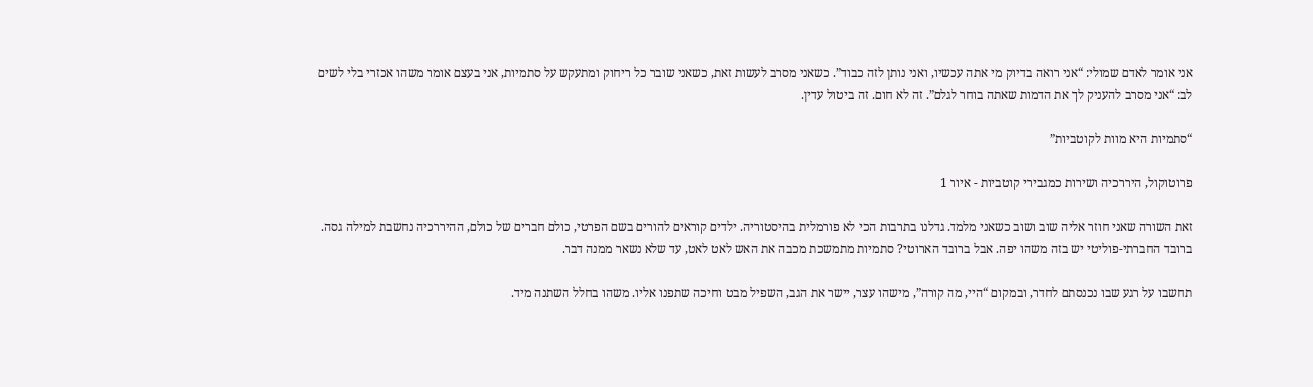אני אומר לאדם שמולי: “אני רואה בדיוק מי אתה עכשיו, ואני נותן לזה כבוד”. כשאני מסרב לעשות זאת, כשאני שובר כל ריחוק ומתעקש על סתמיות, אני בעצם אומר משהו אכזרי בלי לשים לב: “אני מסרב להעניק לך את הדמות שאתה בוחר לגלם”. זה לא חום. זה ביטול עדין.

“סתמיות היא מוות לקוטביות”

פרוטוקול, היררכיה ושירות כמגבירי קוטביות - איור 1

זאת השורה שאני חוזר אליה שוב ושוב כשאני מלמד. גדלנו בתרבות הכי לא פורמלית בהיסטוריה. ילדים קוראים להורים בשם הפרטי, כולם חברים של כולם, ההיררכיה נחשבת למילה גסה. ברובד החברתי-פוליטי יש בזה משהו יפה. אבל ברובד הארוטי? סתמיות מתמשכת מכבה את האש לאט לאט, עד שלא נשאר ממנה דבר.

תחשבו על רגע שבו נכנסתם לחדר, ובמקום “היי, מה קורה”, מישהו עצר, יישר את הגב, השפיל מבט וחיכה שתפנו אליו. משהו בחלל השתנה מיד.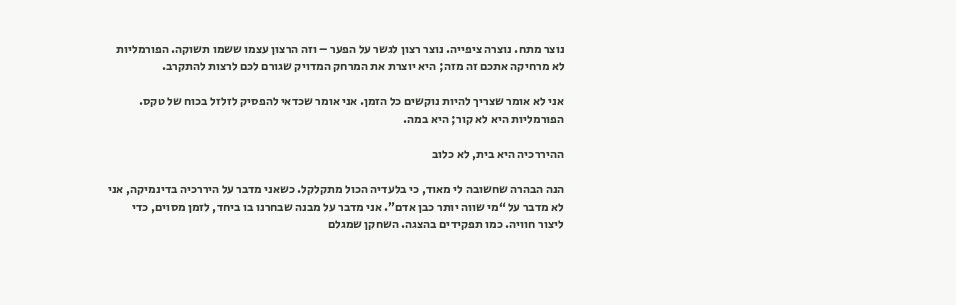נוצר מתח. נוצרה ציפייה. נוצר רצון לגשר על הפער – וזה הרצון עצמו ששמו תשוקה. הפורמליות לא מרחיקה אתכם זה מזה; היא יוצרת את המרחק המדויק שגורם לכם לרצות להתקרב.

אני לא אומר שצריך להיות נוקשים כל הזמן. אני אומר שכדאי להפסיק לזלזל בכוח של טקס. הפורמליות היא לא קור; היא במה.

ההיררכיה היא בית, לא כלוב

הנה הבהרה שחשובה לי מאוד, כי בלעדיה הכול מתקלקל. כשאני מדבר על היררכיה בדינמיקה, אני לא מדבר על “מי שווה יותר כבן אדם”. אני מדבר על מבנה שבחרנו בו ביחד, לזמן מסוים, כדי ליצור חוויה. כמו תפקידים בהצגה. השחקן שמגלם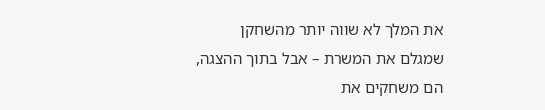את המלך לא שווה יותר מהשחקן שמגלם את המשרת – אבל בתוך ההצגה, הם משחקים את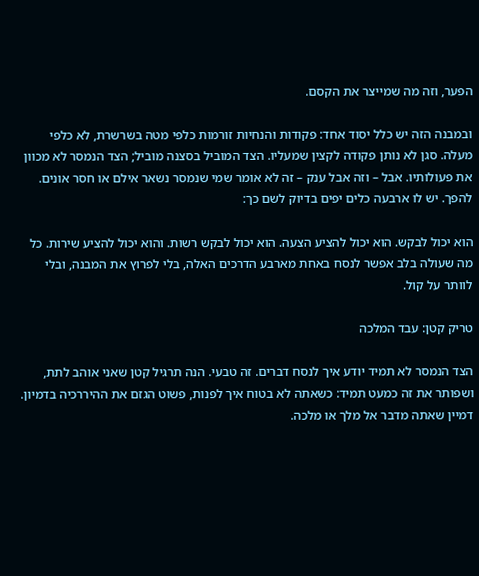הפער, וזה מה שמייצר את הקסם.

ובמבנה הזה יש כלל יסוד אחד: פקודות והנחיות זורמות כלפי מטה בשרשרת, לא כלפי מעלה. סגן לא נותן פקודה לקצין שמעליו. הצד המוביל בסצנה מוביל; הצד הנמסר לא מכוון את פעולותיו. אבל – וזה אבל ענק – זה לא אומר שמי שנמסר נשאר אילם או חסר אונים. להפך. יש לו ארבעה כלים יפים בדיוק לשם כך:

הוא יכול לבקש. הוא יכול להציע הצעה. הוא יכול לבקש רשות. והוא יכול להציע שירות. כל מה שעולה בלב אפשר לנסח באחת מארבע הדרכים האלה, בלי לפרוץ את המבנה, ובלי לוותר על קול.

טריק קטן: עבד המלכה

הצד הנמסר לא תמיד יודע איך לנסח דברים. זה טבעי. הנה תרגיל קטן שאני אוהב לתת, ושפותר את זה כמעט תמיד: כשאתה לא בטוח איך לפנות, פשוט הגזם את ההיררכיה בדמיון. דמיין שאתה מדבר אל מלך או מלכה.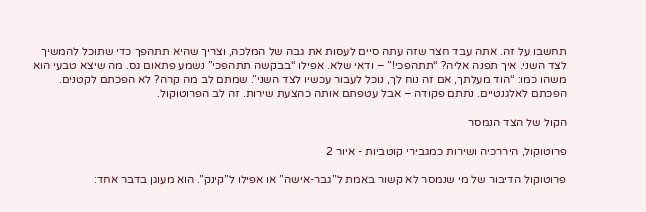תחשבו על זה. אתה עבד חצר שזה עתה סיים לעסות את גבה של המלכה, וצריך שהיא תתהפך כדי שתוכל להמשיך לצד השני. איך תפנה אליה? “תתהפכי!” – ודאי שלא. אפילו “בבקשה תתהפכי” נשמע פתאום גס. מה שיצא טבעי הוא משהו כמו: “הוד מעלתך, אם זה נוח לך, נוכל לעבור עכשיו לצד השני”. שמתם לב מה קרה? לא הפכתם לקטנים. הפכתם לאלגנטיים. נתתם פקודה – אבל עטפתם אותה כהצעת שירות. זה לב הפרוטוקול.

הקול של הצד הנמסר

פרוטוקול, היררכיה ושירות כמגבירי קוטביות - איור 2

פרוטוקול הדיבור של מי שנמסר לא קשור באמת ל”גבר-אישה” או אפילו ל”קינק”. הוא מעוגן בדבר אחד: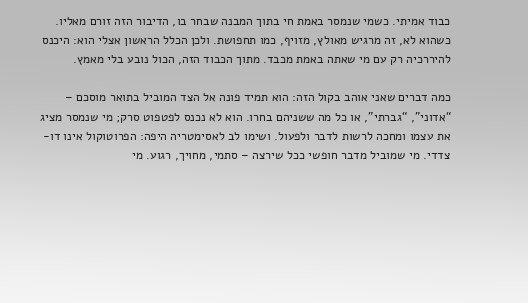כבוד אמיתי. כשמי שנמסר באמת חי בתוך המבנה שבחר בו, הדיבור הזה זורם מאליו. כשהוא לא, זה מרגיש מאולץ, מזויף, כמו תחפושת. ולכן הכלל הראשון אצלי הוא: היכנס להיררכיה רק עם מי שאתה באמת מכבד. מתוך הכבוד הזה, הכול נובע בלי מאמץ.

כמה דברים שאני אוהב בקול הזה: הוא תמיד פונה אל הצד המוביל בתואר מוסכם – “אדוני”, “גברתי”, או כל מה ששניהם בחרו. הוא לא נכנס לפטפוט סרק; מי שנמסר מציג את עצמו ומחכה לרשות לדבר ולפעול. ושימו לב לאסימטריה היפה: הפרוטוקול אינו דו-צדדי. מי שמוביל מדבר חופשי ככל שירצה – סתמי, מחויך, רגוע. מי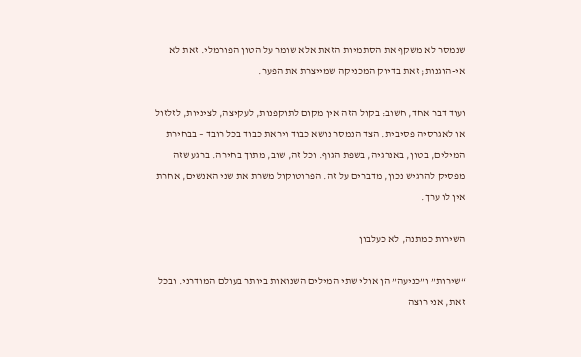שנמסר לא משקף את הסתמיות הזאת אלא שומר על הטון הפורמלי. זאת לא אי-הוגנות; זאת בדיוק המכניקה שמייצרת את הפער.

ועוד דבר אחד, חשוב: בקול הזה אין מקום לתוקפנות, לעקיצה, לציניות, לזלזול או לאגרסיה פסיבית. הצד הנמסר נושא כבוד ויראת כבוד בכל רובד – בבחירת המילים, בטון, באנרגיה, בשפת הגוף. וכל זה, שוב, מתוך בחירה. ברגע שזה מפסיק להרגיש נכון, מדברים על זה. הפרוטוקול משרת את שני האנשים, אחרת אין לו ערך.

השירות כמתנה, לא כעלבון

“שירות” ו”כניעה” הן אולי שתי המילים השנואות ביותר בעולם המודרני. ובכל זאת, אני רוצה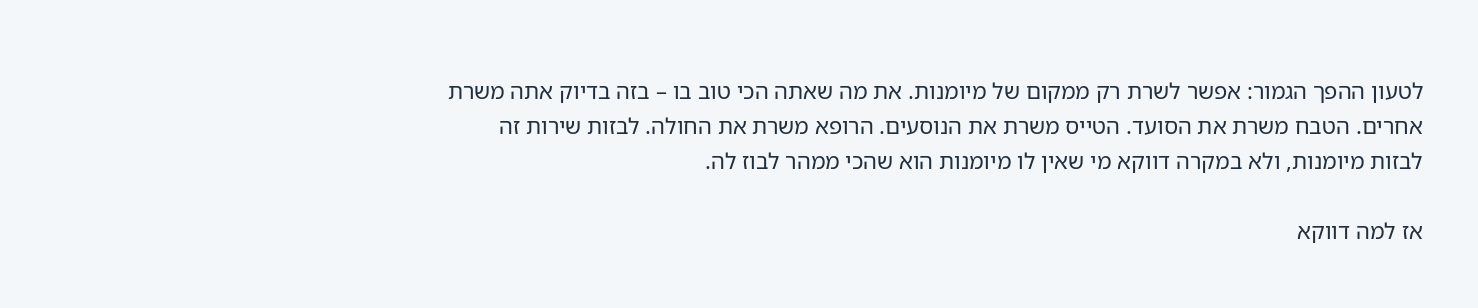לטעון ההפך הגמור: אפשר לשרת רק ממקום של מיומנות. את מה שאתה הכי טוב בו – בזה בדיוק אתה משרת אחרים. הטבח משרת את הסועד. הטייס משרת את הנוסעים. הרופא משרת את החולה. לבזות שירות זה לבזות מיומנות, ולא במקרה דווקא מי שאין לו מיומנות הוא שהכי ממהר לבוז לה.

אז למה דווקא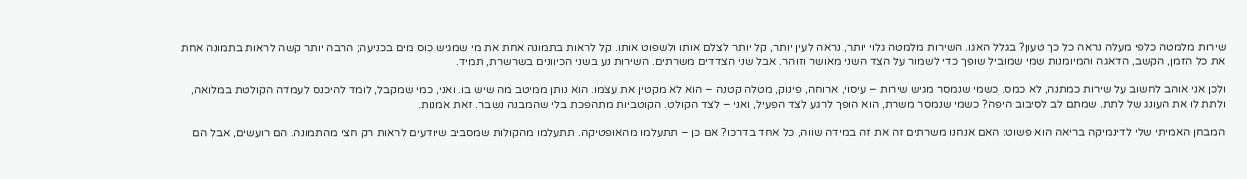שירות מלמטה כלפי מעלה נראה כל כך טעון? בגלל האגו. השירות מלמטה גלוי יותר, נראה לעין יותר, קל יותר לצלם אותו ולשפוט אותו. קל לראות בתמונה אחת את מי שמגיש כוס מים בכניעה; הרבה יותר קשה לראות בתמונה אחת את כל הזמן, הקשב, הדאגה והמיומנות שמי שמוביל שופך כדי לשמור על הצד השני מאושר וזוהר. אבל שני הצדדים משרתים. השירות נע בשני הכיוונים בשרשרת, תמיד.

ולכן אני אוהב לחשוב על שירות כמתנה, לא כמס. כשמי שנמסר מגיש שירות – עיסוי, ארוחה, פינוק, מטלה קטנה – הוא לא מקטין את עצמו. הוא נותן ממיטב מה שיש בו. ואני, כמי שמקבל, לומד להיכנס לעמדה הקולטת במלואה, ולתת לו את העונג של לתת. שמתם לב לסיבוב היפה? כשמי שנמסר משרת, הוא הופך לרגע לצד הפעיל, ואני – לצד הקולט. הקוטביות מתהפכת בלי שהמבנה נשבר. זאת אמנות.

המבחן האמיתי שלי לדינמיקה בריאה הוא פשוט: האם אנחנו משרתים זה את זה במידה שווה, כל אחד בדרכו? אם כן – תתעלמו מהאופטיקה. תתעלמו מהקולות שמסביב שיודעים לראות רק חצי מהתמונה. הם רועשים, אבל הם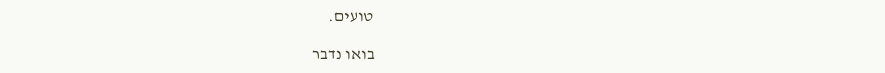טועים.

בואו נדבר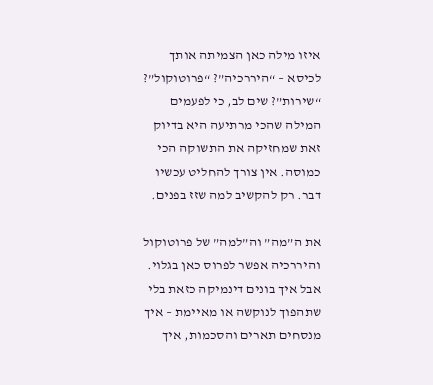איזו מילה כאן הצמיתה אותך לכיסא – “היררכיה”? “פרוטוקול”? “שירות”? שים לב, כי לפעמים המילה שהכי מרתיעה היא בדיוק זאת שמחזיקה את התשוקה הכי כמוסה. אין צורך להחליט עכשיו דבר. רק להקשיב למה שזז בפנים.

את ה”מה” וה”למה” של פרוטוקול והיררכיה אפשר לפרוס כאן בגלוי. אבל איך בונים דינמיקה כזאת בלי שתהפוך לנוקשה או מאיימת – איך מנסחים תארים והסכמות, איך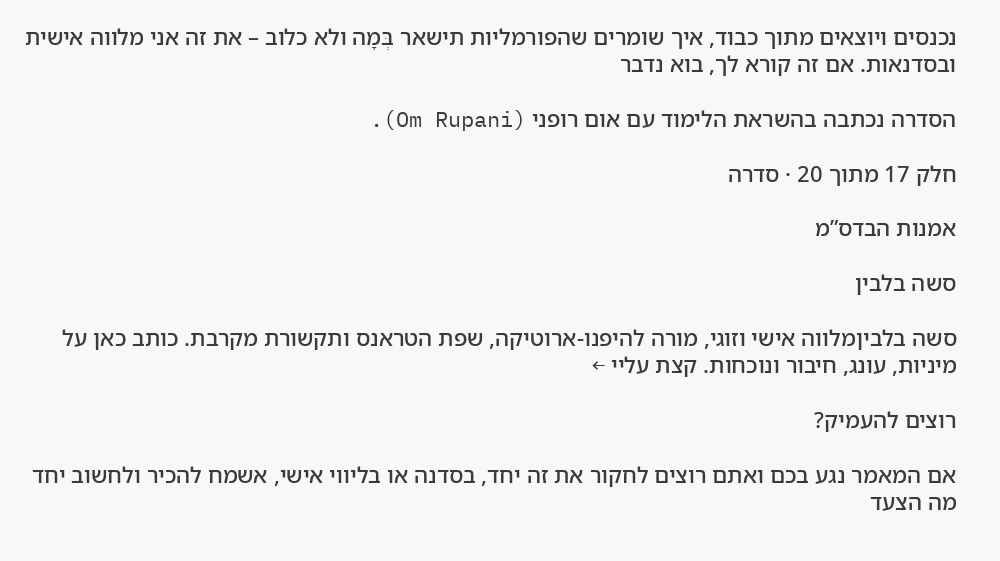נכנסים ויוצאים מתוך כבוד, איך שומרים שהפורמליות תישאר בְּמָה ולא כלוב – את זה אני מלווה אישית ובסדנאות. אם זה קורא לך, בוא נדבר

הסדרה נכתבה בהשראת הלימוד עם אום רופני (Om Rupani).

חלק 17 מתוך 20 · סדרה

אמנות הבדס”מ

סשה בלבין

סשה בלביןמלווה אישי וזוגי, מורה להיפנו-ארוטיקה, שפת הטראנס ותקשורת מקרבת. כותב כאן על מיניות, עונג, חיבור ונוכחות. קצת עליי ←

רוצים להעמיק?

אם המאמר נגע בכם ואתם רוצים לחקור את זה יחד, בסדנה או בליווי אישי, אשמח להכיר ולחשוב יחד מה הצעד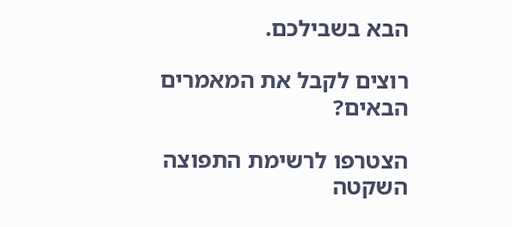הבא בשבילכם.

רוצים לקבל את המאמרים הבאים?

הצטרפו לרשימת התפוצה השקטה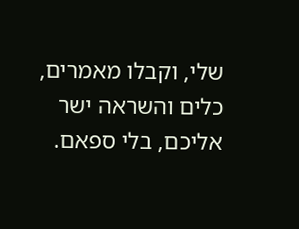שלי, וקבלו מאמרים, כלים והשראה ישר אליכם, בלי ספאם.